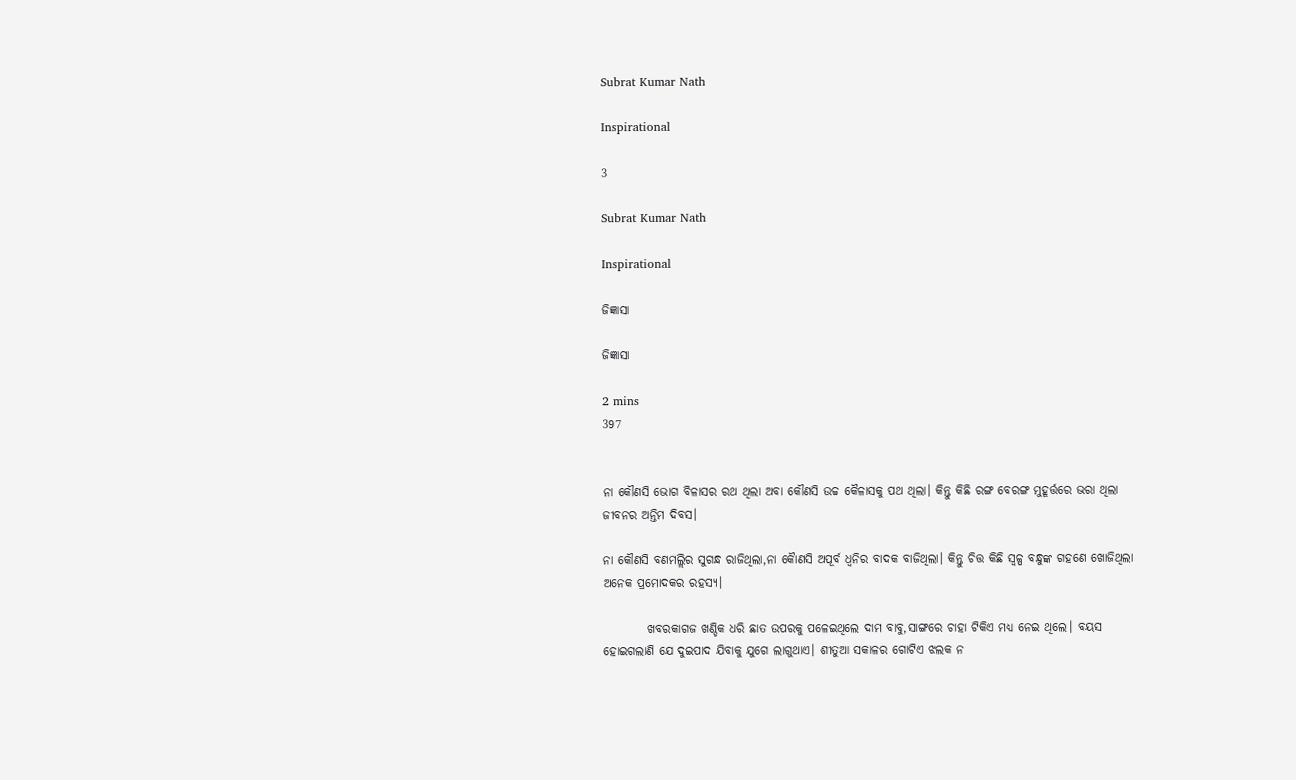Subrat Kumar Nath

Inspirational

3

Subrat Kumar Nath

Inspirational

ଜିଜ୍ଞାସା

ଜିଜ୍ଞାସା

2 mins
397


ନା କୌଣସି ଭୋଗ ବିଳାସର ରଥ ଥିଲା ଅବା କୌଣସି ଉଚ୍ଚ କୈଳାସକୁ ପଥ ଥିଲା। କିନ୍ତୁ କିଛି ରଙ୍ଗ ବେରଙ୍ଗ ମୁହୂର୍ତ୍ତରେ ଭରା ଥିଲା ଜୀବନର ଅନ୍ତିମ ଦିବସ।

ନା କୌଣସି ବଣମଲ୍ଲିର ସୁଗନ୍ଧ ରାଜିଥିଲା,ନା କୋୖଣସି ଅପୂର୍ବ ଧ୍ୱନିର ବାଦକ ବାଜିଥିଲା। କିନ୍ତୁ ଚିତ୍ତ କିଛି ସ୍ୱଳ୍ପ ବନ୍ଧୁଙ୍କ ଗହଣେ ଖୋଜିଥିଲା ଅନେକ ପ୍ରମୋଦକର ରହସ୍ୟ।

         ଖବରକାଗଜ ଖଣ୍ଡିକ ଧରି ଛାତ ଉପରକୁ ପଳେଇଥିଲେ ଦାମ ବାବୁ,ସାଙ୍ଗରେ ଚାହା ଟିକିଏ ମଧ୍ୟ ନେଇ ଥିଲେ। ବୟସ ହୋଇଗଲାଣି ଯେ ଦୁଇପାଦ ଯିବାକୁ ଯୁଗେ ଲାଗୁଥାଏ। ଶୀତୁଆ ସକାଳର ଗୋଟିଏ ଝଲକ ନ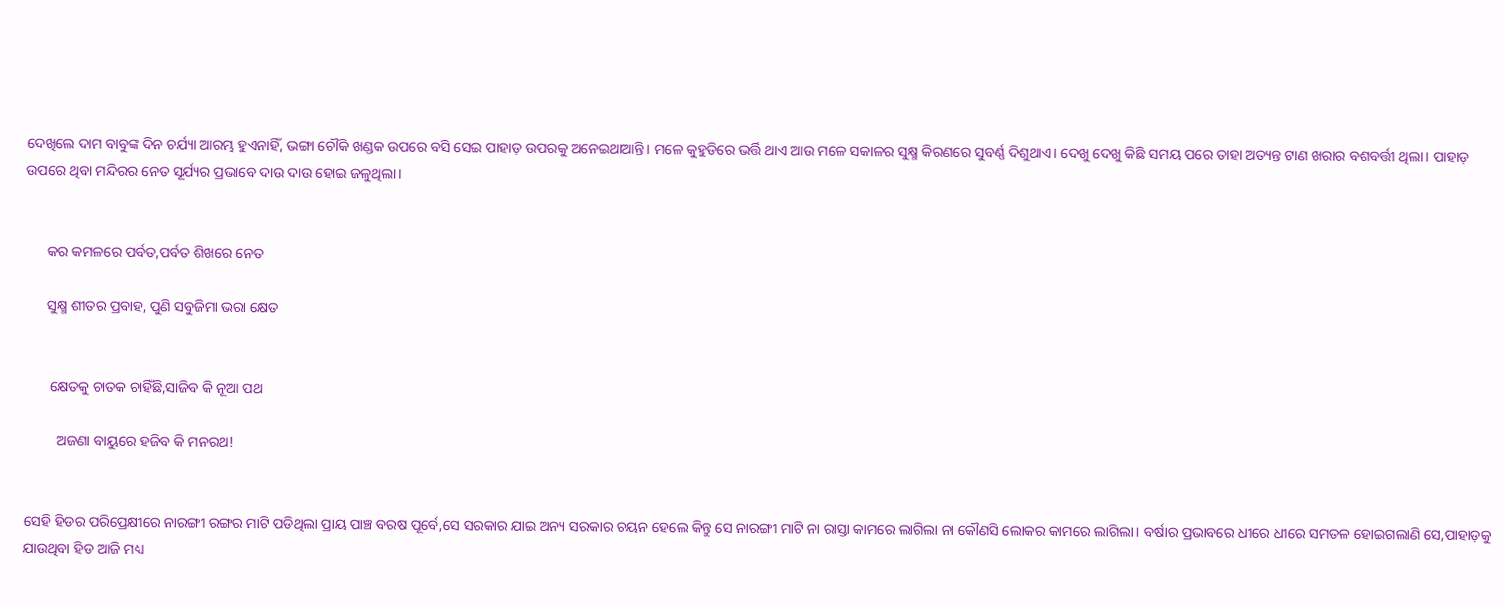ଦେଖିଲେ ଦାମ ବାବୁଙ୍କ ଦିନ ଚର୍ଯ୍ୟା ଆରମ୍ଭ ହୁଏନାହିଁ, ଭଙ୍ଗା ଚୌକି ଖଣ୍ଡକ ଉପରେ ବସି ସେଇ ପାହାଡ଼ ଉପରକୁ ଅନେଇଥାଆନ୍ତି। ମଳେ କୁହୁଡିରେ ଭର୍ତ୍ତି ଥାଏ ଆଉ ମଳେ ସକାଳର ସୁକ୍ଷ୍ମ କିରଣରେ ସୁବର୍ଣ୍ଣ ଦିଶୁଥାଏ। ଦେଖୁ ଦେଖୁ କିଛି ସମୟ ପରେ ତାହା ଅତ୍ୟନ୍ତ ଟାଣ ଖରାର ବଶବର୍ତ୍ତୀ ଥିଲା। ପାହାଡ଼ ଉପରେ ଥିବା ମନ୍ଦିରର ନେତ ସୂର୍ଯ୍ୟର ପ୍ରଭାବେ ଦାଉ ଦାଉ ହୋଇ ଜଳୁଥିଲା।


      କର କମଳରେ ପର୍ବତ,ପର୍ବତ ଶିଖରେ ନେତ

      ସୁକ୍ଷ୍ମ ଶୀତର ପ୍ରବାହ, ପୁଣି ସବୁଜିମା ଭରା କ୍ଷେତ


       କ୍ଷେତକୁ ଚାତକ ଚାହିଁଛି,ସାଜିବ କି ନୂଆ ପଥ

         ଅଜଣା ବାୟୁରେ ହଜିବ କି ମନରଥ!


ସେହି ହିଡର ପରିପ୍ରେକ୍ଷୀରେ ନାରଙ୍ଗୀ ରଙ୍ଗର ମାଟି ପଡିଥିଲା ପ୍ରାୟ ପାଞ୍ଚ ବରଷ ପୂର୍ବେ,ସେ ସରକାର ଯାଇ ଅନ୍ୟ ସରକାର ଚୟନ ହେଲେ କିନ୍ତୁ ସେ ନାରଙ୍ଗୀ ମାଟି ନା ରାସ୍ତା କାମରେ ଲାଗିଲା ନା କୌଣସି ଲୋକର କାମରେ ଲାଗିଲା। ବର୍ଷାର ପ୍ରଭାବରେ ଧୀରେ ଧୀରେ ସମତଳ ହୋଇଗଲାଣି ସେ,ପାହାଡ଼କୁ ଯାଉଥିବା ହିଡ ଆଜି ମଧ୍ୟ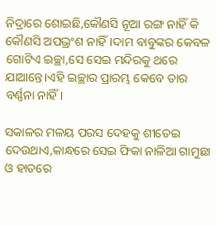ନିଦ୍ରାରେ ଶୋଇଛି,କୌଣସି ନୂଆ ରଙ୍ଗ ନାହିଁ କି କୌଣସି ଅପଭ୍ରଂଶ ନାହିଁ।ଦାମ ବାବୁଙ୍କର କେବଳ ଗୋଟିଏ ଇଚ୍ଛା,ସେ ସେଇ ମନ୍ଦିରକୁ ଥରେ ଯାଆନ୍ତେ।ଏହି ଇଚ୍ଛାର ପ୍ରାରମ୍ଭ କେବେ ତାର ବର୍ଣ୍ଣନା ନାହିଁ।

ସକାଳର ମଳୟ ପରସ ଦେହକୁ ଶୀତେଇ ଦେଉଥାଏ,କାନ୍ଧରେ ସେଇ ଫିକା ନାଳିଆ ଗାମୁଛା ଓ ହାତରେ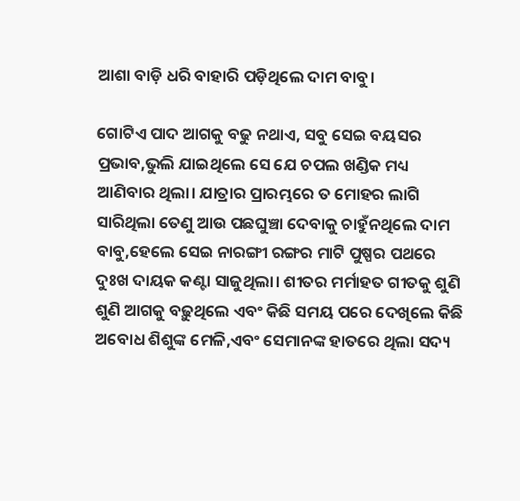ଆଶା ବାଡ଼ି ଧରି ବାହାରି ପଡ଼ିଥିଲେ ଦାମ ବାବୁ।

ଗୋଟିଏ ପାଦ ଆଗକୁ ବଢୁ ନଥାଏ, ସବୁ ସେଇ ବୟସର ପ୍ରଭାବ,ଭୁଲି ଯାଇଥିଲେ ସେ ଯେ ଚପଲ ଖଣ୍ଡିକ ମଧ୍ୟ ଆଣିବାର ଥିଲା। ଯାତ୍ରାର ପ୍ରାରମ୍ଭରେ ତ ମୋହର ଲାଗି ସାରିଥିଲା ତେଣୁ ଆଉ ପଛଘୁଞ୍ଚା ଦେବାକୁ ଚାହୁଁନଥିଲେ ଦାମ ବାବୁ,ହେଲେ ସେଇ ନାରଙ୍ଗୀ ରଙ୍ଗର ମାଟି ପୁଷ୍ପର ପଥରେ ଦୁଃଖ ଦାୟକ କଣ୍ଟା ସାଜୁଥିଲା। ଶୀତର ମର୍ମାହତ ଗୀତକୁ ଶୁଣି ଶୁଣି ଆଗକୁ ବଢ଼ୁଥିଲେ ଏବଂ କିଛି ସମୟ ପରେ ଦେଖିଲେ କିଛି ଅବୋଧ ଶିଶୁଙ୍କ ମେଳି,ଏବଂ ସେମାନଙ୍କ ହାତରେ ଥିଲା ସଦ୍ୟ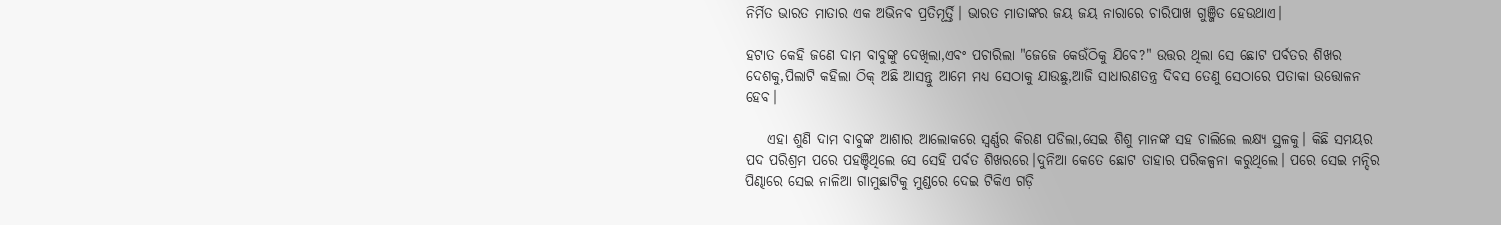ନିର୍ମିତ ଭାରତ ମାତାର ଏକ ଅଭିନବ ପ୍ରତିମୂର୍ତ୍ତି। ଭାରତ ମାତାଙ୍କର ଜୟ ଜୟ ନାରାରେ ଚାରିପାଖ ଗୁଞ୍ଜିତ ହେଉଥାଏ।

ହଟାତ କେହି ଜଣେ ଦାମ ବାବୁଙ୍କୁ ଦେଖିଲା,ଏବଂ ପଚାରିଲା "ଜେଜେ କେଉଁଠିକୁ ଯିବେ?" ଉତ୍ତର ଥିଲା ସେ ଛୋଟ ପର୍ବତର ଶିଖର ଦେଶକୁ,ପିଲାଟି କହିଲା ଠିକ୍ ଅଛି ଆସନ୍ତୁ ଆମେ ମଧ୍ୟ ସେଠାକୁ ଯାଉଛୁ,ଆଜି ସାଧାରଣତନ୍ତ୍ର ଦିବସ ତେଣୁ ସେଠାରେ ପତାକା ଉତ୍ତୋଳନ ହେବ।

    ଏହା ଶୁଣି ଦାମ ବାବୁଙ୍କ ଆଶାର ଆଲୋକରେ ସ୍ବର୍ଣ୍ଣର କିରଣ ପଡିଲା,ସେଇ ଶିଶୁ ମାନଙ୍କ ସହ ଚାଲିଲେ ଲକ୍ଷ୍ୟ ସ୍ଥଳକୁ। କିଛି ସମୟର ପଦ ପରିଶ୍ରମ ପରେ ପହଞ୍ଚିଥିଲେ ସେ ସେହି ପର୍ବତ ଶିଖରରେ।ଦୁନିଆ କେତେ ଛୋଟ ତାହାର ପରିକଳ୍ପନା କରୁଥିଲେ। ପରେ ସେଇ ମନ୍ଦିର ପିଣ୍ଢାରେ ସେଇ ନାଳିଆ ଗାମୁଛାଟିକୁ ମୁଣ୍ଡରେ ଦେଇ ଟିକିଏ ଗଡ଼ି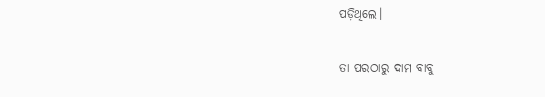ପଡ଼ିଥିଲେ।


ତା ପରଠାରୁ ଦାମ ବାବୁ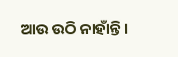ଆଉ ଉଠି ନାହାଁନ୍ତି।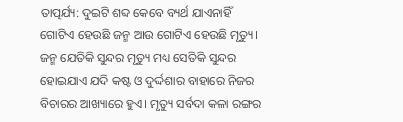ତାତ୍ପର୍ଯ୍ୟ: ଦୁଇଟି ଶବ୍ଦ କେବେ ବ୍ୟର୍ଥ ଯାଏନାହିଁ ଗୋଟିଏ ହେଉଛି ଜନ୍ମ ଆଉ ଗୋଟିଏ ହେଉଛି ମୃତ୍ୟୁ। ଜନ୍ମ ଯେତିକି ସୁନ୍ଦର ମୃତ୍ୟୁ ମଧ୍ୟ ସେତିକି ସୁନ୍ଦର ହୋଇଯାଏ ଯଦି କଷ୍ଟ ଓ ଦୁର୍ଦ୍ଦଶାର ବାହାରେ ନିଜର ବିଚାରର ଆଖ୍ୟାରେ ହୁଏ। ମୃତ୍ୟୁ ସର୍ବଦା କଳା ରଙ୍ଗର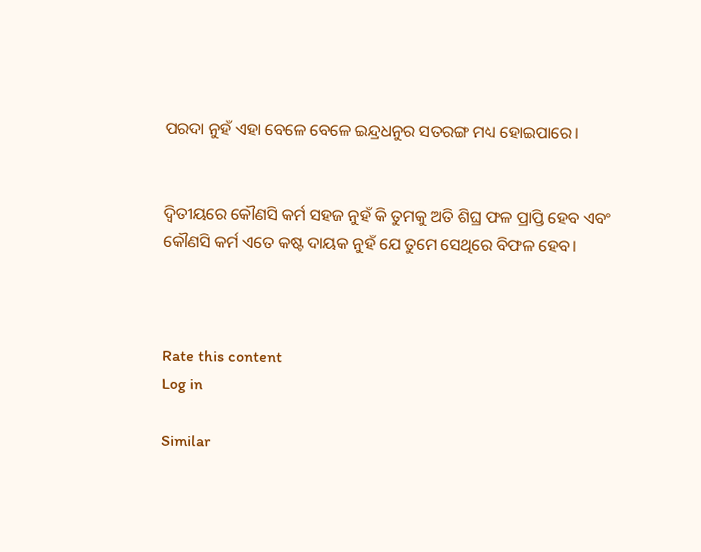ପରଦା ନୁହଁ ଏହା ବେଳେ ବେଳେ ଇନ୍ଦ୍ରଧନୁର ସତରଙ୍ଗ ମଧ୍ୟ ହୋଇପାରେ।


ଦ୍ୱିତୀୟରେ କୌଣସି କର୍ମ ସହଜ ନୁହଁ କି ତୁମକୁ ଅତି ଶିଘ୍ର ଫଳ ପ୍ରାପ୍ତି ହେବ ଏବଂ କୌଣସି କର୍ମ ଏତେ କଷ୍ଟ ଦାୟକ ନୁହଁ ଯେ ତୁମେ ସେଥିରେ ବିଫଳ ହେବ।



Rate this content
Log in

Similar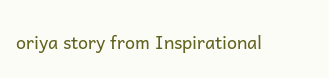oriya story from Inspirational